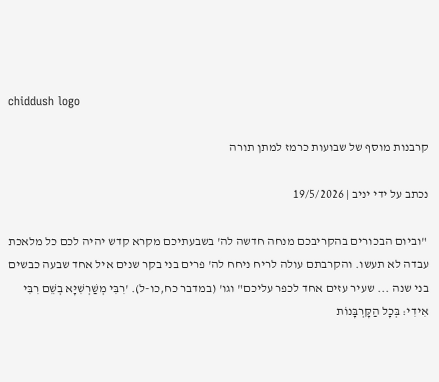chiddush logo

קרבנות מוסף של שבועות כרמז למתן תורה

נכתב על ידי יניב | 19/5/2026

 "וביום הבכורים בהקריבכם מנחה חדשה לה' בשבעתיכם מקרא קדש יהיה לכם כל מלאכת עבדה לא תעשו. והקרבתם עולה לריח ניחח לה' פרים בני בקר שנים איל אחד שבעה כבשים בני שנה ... שעיר עזים אחד לכפר עליכם" וגו' (במדבר כח,כו-ל). 'רִבִּי מְשַׁרְשִׁיָּא בְשֵׁם רִבִּי אִידִי: בְּכָל הַקָּרְבָּנוֹת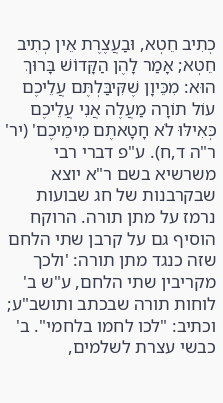כְתִיב חֵטְא, וּבַעֲצֶרֶת אֵין כְתִיב חֵטְא; אָמַר לָהֶן הַקָּדוֹשׁ בָּרוּךְ הוּא: מִכֵּיוָן שֶׁקִּיבַּלְתֶּם עֲלֵיכֶם עוֹל תוֹרָה מַעֲלֶה אֲנִי עֲלֵיכֶם כְּאִילּוּ לֹא חָטָאתֶם מִימֵיכֶם' (יר' ר"ה ד,ח). ע"פ דברי רבי משרשיא בשם ר"א יוצא שבקרבנות של חג שבועות נרמז על מתן תורה. הרוקח הוסיף גם על קרבן שתי הלחם שזה כנגד מתן תורה: 'ולכך מקריבין שתי הלחם, ע"ש ב' לוחות תורה שבכתב ותושב"ע; וכתיב: "לכו לחמו בלחמי". ב' כבשי עצרת לשלמים,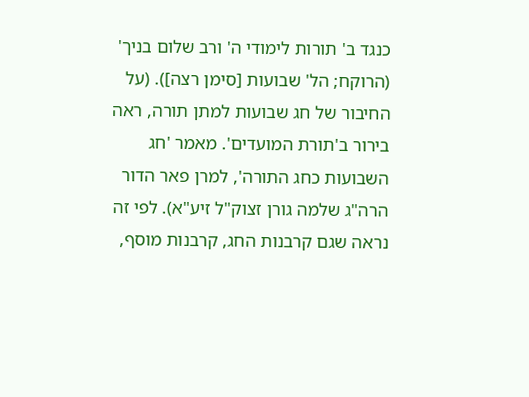כנגד ב' תורות לימודי ה' ורב שלום בניך' (הרוקח; הל' שבועות [סימן רצה]). (על החיבור של חג שבועות למתן תורה, ראה בירור ב'תורת המועדים'. מאמר 'חג השבועות כחג התורה', למרן פאר הדור הרה"ג שלמה גורן זצוק"ל זיע"א). לפי זה נראה שגם קרבנות החג, קרבנות מוסף,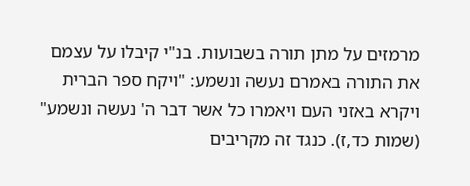מרמזים על מתן תורה בשבועות. בנ"י קיבלו על עצמם את התורה באמרם נעשה ונשמע: "ויקח ספר הברית ויקרא באזני העם ויאמרו כל אשר דבר ה' נעשה ונשמע" (שמות כד,ז). כנגד זה מקריבים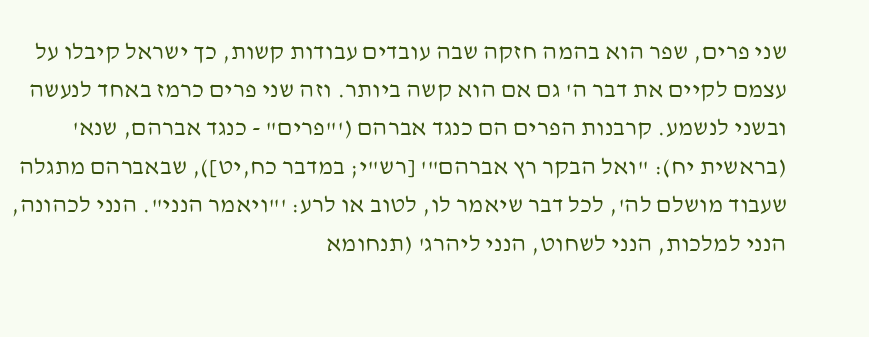שני פרים, שפר הוא בהמה חזקה שבה עובדים עבודות קשות, כך ישראל קיבלו על עצמם לקיים את דבר ה' גם אם הוא קשה ביותר. וזה שני פרים כרמז באחד לנעשה ובשני לנשמע. קרבנות הפרים הם כנגד אברהם ('"פרים" - כנגד אברהם, שנא' (בראשית יח): "ואל הבקר רץ אברהם"' [רש"י; במדבר כח,יט]), שבאברהם מתגלה שעבוד מושלם לה', לכל דבר שיאמר לו, לטוב או לרע: '"ויאמר הנני". הנני לכהונה, הנני למלכות, הנני לשחוט, הנני ליהרג' (תנחומא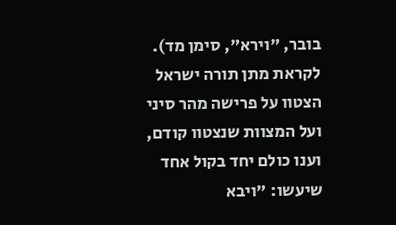בובר, "וירא", סימן מד). לקראת מתן תורה ישראל הצטוו על פרישה מהר סיני ועל המצוות שנצטוו קודם, וענו כולם יחד בקול אחד שיעשו: "ויבא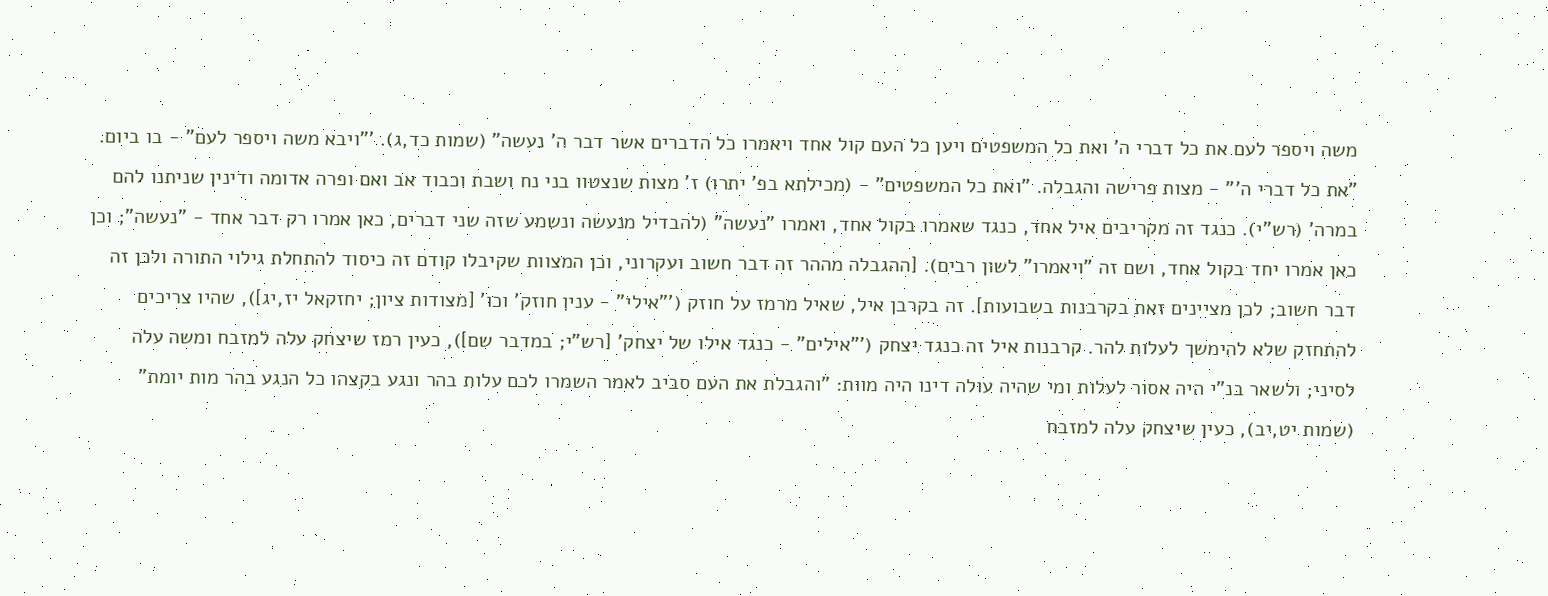משה ויספר לעם את כל דברי ה' ואת כל המשפטים ויען כל העם קול אחד ויאמרו כל הדברים אשר דבר ה' נעשה" (שמות כד,ג). '"ויבא משה ויספר לעם" - בו ביום. "את כל דברי ה'" - מצות פרישה והגבלה. "ואת כל המשפטים" - (מכילתא בפ' יתרו) ז' מצות שנצטוו בני נח ושבת וכבוד אב ואם ופרה אדומה ודינין שניתנו להם במרה' (רש"י). כנגד זה מקריבים איל אחד, כנגד שאמרו בקול אחד, ואמרו "נעשה" (להבדיל מנעשה ונשמע שזה שני דברים, כאן אמרו רק דבר אחד - "נעשה"; וכן כאן אמרו יחד בקול אחד, ושם זה "ויאמרו" לשון רבים). [ההגבלה מההר זה דבר חשוב ועקרוני, וכן המצוות שקיבלו קודם זה כיסוד להתחלת גילוי התורה ולכן זה דבר חשוב; לכן מציינים זאת בקרבנות בשבועות]. זה בקרבן איל, שאיל מרמז על חוזק ('"אילי" - ענין חוזק' וכו' [מצודות ציון; יחזקאל יז,יג]), שהיו צריכים להתחזק שלא להימשך לעלות להר. קרבנות איל זה כנגד יצחק ('"אילים" - כנגד אילו של יצחק' [רש"י; במדבר שם]), כעין רמז שיצחק עלה למזבח ומשה עלה לסיני; ולשאר בנ"י היה אסור לעלות ומי שהיה עולה דינו היה מוות: "והגבלת את העם סביב לאמר השמרו לכם עלות בהר ונגע בקצהו כל הנגע בהר מות יומת" (שמות יט,יב), כעין שיצחק עלה למזבח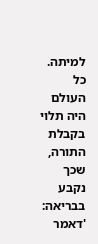למיתה. כל העולם היה תלוי בקבלת התורה, שכך נקבע בבריאה: 'דאמר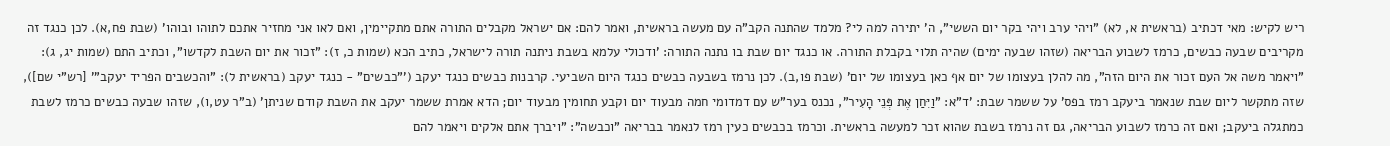ריש לקיש: מאי דכתיב (בראשית א, לא) "ויהי ערב ויהי בקר יום הששי", ה' יתירה למה לי? מלמד שהתנה הקב"ה עם מעשה בראשית, ואמר להם: אם ישראל מקבלים התורה אתם מתקיימין, ואם לאו אני מחזיר אתכם לתוהו ובוהו' (שבת פח,א). לכן כנגד זה מקריבים שבעה כבשים, כרמז לשבוע הבריאה (שזהו שבעה ימים) שהיה תלוי בקבלת התורה. או כנגד יום שבת בו נתנה התורה: 'ודכולי עלמא בשבת ניתנה תורה לישראל, כתיב הכא (שמות כ, ז): "זכור את יום השבת לקדשו", וכתיב התם (שמות יג, ג): "ויאמר משה אל העם זכור את היום הזה", מה להלן בעצומו של יום אף כאן בעצומו של יום' (שבת פו,ב). לכן נרמז בשבעה כבשים כנגד היום השביעי. קרבנות כבשים כנגד יעקב ('"כבשים" - כנגד יעקב (בראשית ל): "והכשבים הפריד יעקב"' [רש"י שם]), שזה מתקשר ליום שבת שנאמר ביעקב רמז בפס' על ששמר שבת: 'ד"א: "וַיִּחַן אֶת פְּנֵי הָעִיר", נכנס בער"ש עם דמדומי חמה מבעוד יום וקבע תחומין מבעוד יום; הדא אמרת ששמר יעקב את השבת קודם שניתן' (ב"ר עט,ו), שזהו שבעה כבשים כרמז לשבת כמתגלה ביעקב; ואם זה כרמז לשבוע הבריאה, גם זה נרמז בשבת שהוא זכר למעשה בראשית. וכרמז בכבשים כעין רמז לנאמר בבריאה "וכבשה": "ויברך אתם אלקים ויאמר להם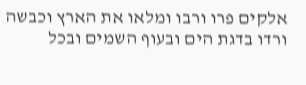אלקים פרו ורבו ומלאו את הארץ וכבשה ורדו בדגת הים ובעוף השמים ובכל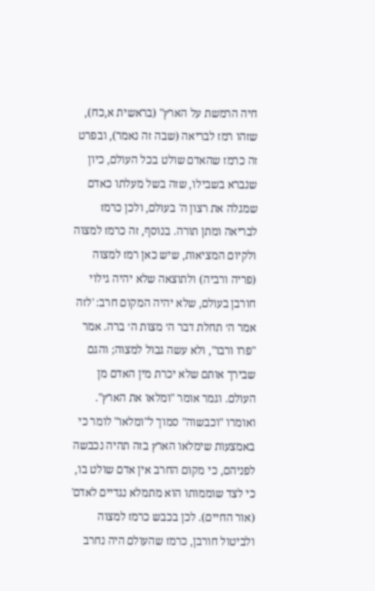חיה הרמשת על הארץ" (בראשית א,כח), שזהו רמז לבריאה (שבה זה נאמר), ובפרט זה כרמז שהאדם שולט בכל העולם, כיון שנברא בשבילו, שזה בשל מעלתו כאדם שמגלה את רצון ה' בעולם, ולכן כרמז לבריאה ומתן תורה. בנוסף, זה כרמז למצוה ולקיום המציאות, שיש כאן רמז למצוה (פריה ורביה) ולתוצאה שלא יהיה גילוי חורבן בעולם, שלא יהיה המקום חרב: 'לזה אמר ה׳ תחלת דבר ה׳ מצות ה׳ ברה. אמר "פרו ורבו", ולא עשה גבול למצוה; והגם שבירך אותם שלא יכרת מין האדם מן העולם. וגמר אומר "ומלאו את הארץ". ואומרו "וכבשוה" סמוך ל"ומלאו" לומר כי באמצעות שימלאו הארץ בזה תהיה נכבשה לפניהם, כי מקום החרב אין אדם שולט בו, כי לצד שוממותו הוא מתמלא נגדיים לאדם' (אור החיים). לכן בכבש כרמז למצוה ולביטול חורבן, כרמז שהעולם היה נחרב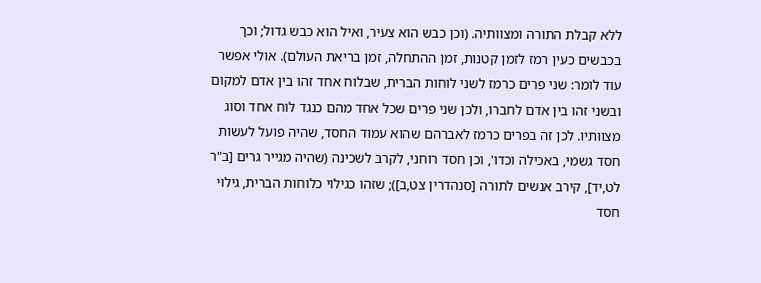ללא קבלת התורה ומצוותיה. (וכן כבש הוא צעיר, ואיל הוא כבש גדול; וכך בכבשים כעין רמז לזמן קטנות, זמן ההתחלה, זמן בריאת העולם). אולי אפשר עוד לומר: שני פרים כרמז לשני לוחות הברית, שבלוח אחד זהו בין אדם למקום ובשני זהו בין אדם לחברו, ולכן שני פרים שכל אחד מהם כנגד לוח אחד וסוג מצוותיו. לכן זה בפרים כרמז לאברהם שהוא עמוד החסד, שהיה פועל לעשות חסד גשמי, באכילה וכדו', וכן חסד רוחני, לקרב לשכינה (שהיה מגייר גרים [ב"ר לט,יד], קירב אנשים לתורה [סנהדרין צט,ב]); שזהו כגילוי כלוחות הברית, גילוי חסד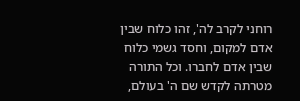רוחני לקרב לה', זהו כלוח שבין אדם למקום, וחסד גשמי כלוח שבין אדם לחברו. וכל התורה מטרתה לקדש שם ה' בעולם,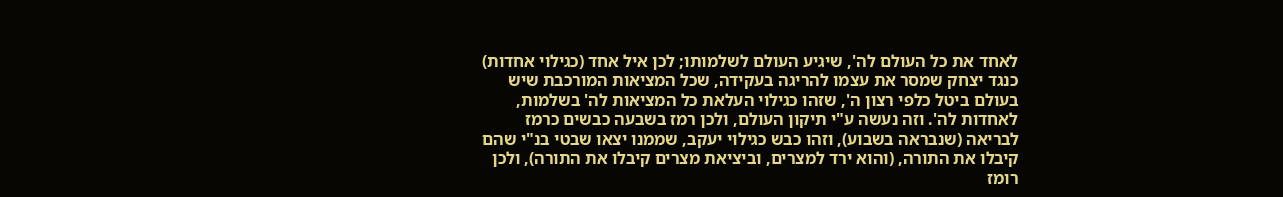לאחד את כל העולם לה', שיגיע העולם לשלמותו; לכן איל אחד (כגילוי אחדות) כנגד יצחק שמסר את עצמו להריגה בעקידה, שכל המציאות המורכבת שיש בעולם ביטל כלפי רצון ה', שזהו כגילוי העלאת כל המציאות לה' בשלמות, לאחדות לה'. וזה נעשה ע"י תיקון העולם, ולכן רמז בשבעה כבשים כרמז לבריאה (שנבראה בשבוע), וזהו כבש כגילוי יעקב, שממנו יצאו שבטי בנ"י שהם קיבלו את התורה, (והוא ירד למצרים, וביציאת מצרים קיבלו את התורה), ולכן רומז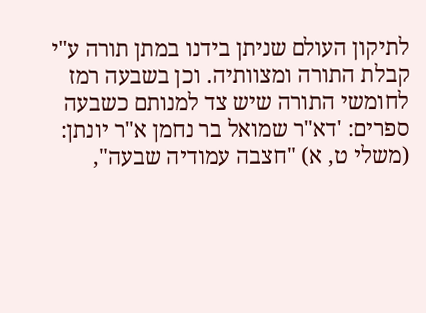לתיקון העולם שניתן בידנו במתן תורה ע"י קבלת התורה ומצוותיה. וכן בשבעה רמז לחומשי התורה שיש צד למנותם כשבעה ספרים: 'דא"ר שמואל בר נחמן א"ר יונתן: (משלי ט, א) "חצבה עמודיה שבעה",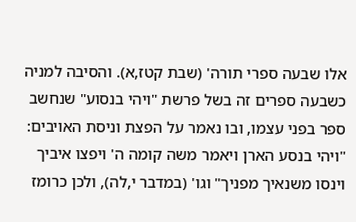אלו שבעה ספרי תורה' (שבת קטז,א). והסיבה למניה כשבעה ספרים זה בשל פרשת "ויהי בנסוע" שנחשב ספר בפני עצמו, ובו נאמר על הפצת וניסת האויבים: "ויהי בנסע הארן ויאמר משה קומה ה' ויפצו איביך וינסו משנאיך מפניך" וגו' (במדבר י,לה), ולכן כרומז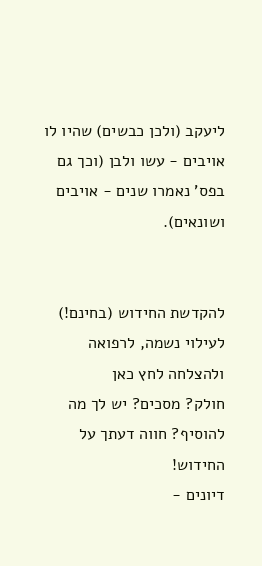ליעקב (ולכן כבשים) שהיו לו אויבים - עשו ולבן (וכך גם בפס' נאמרו שנים - אויבים ושונאים).


להקדשת החידוש (בחינם!) לעילוי נשמה, לרפואה ולהצלחה לחץ כאן
חולק? מסכים? יש לך מה להוסיף? חווה דעתך על החידוש!
דיונים -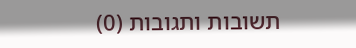תשובות ותגובות (0)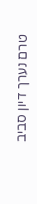טרם נערך דיון סביב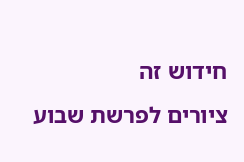חידוש זה
ציורים לפרשת שבוע